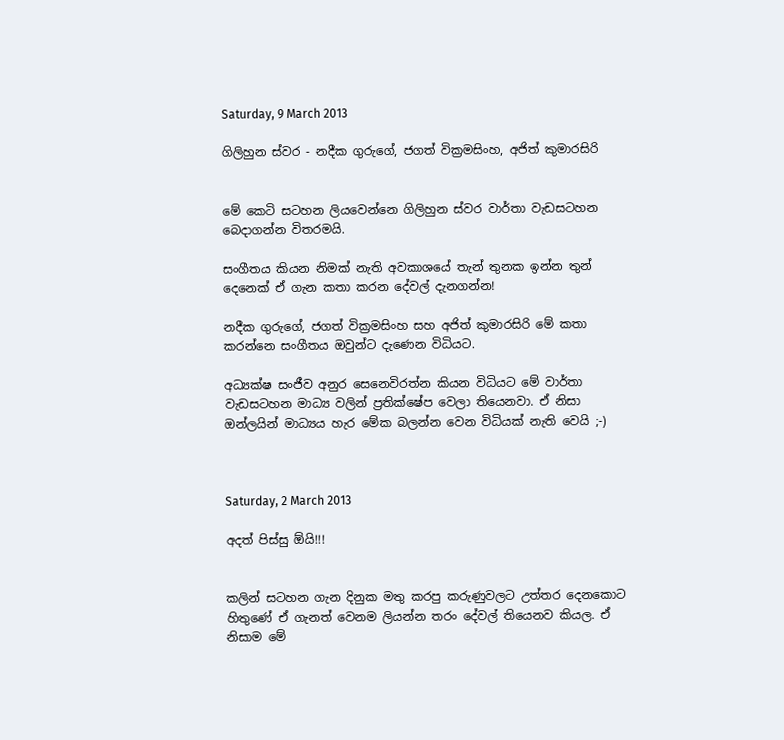Saturday, 9 March 2013

ගිලිහුන ස්වර - නදීක ගුරුගේ, ජගත් වික්‍රමසිංහ, අජිත් කුමාරසිරි


මේ කෙටි සටහන ලියවෙන්නෙ ගිලිහුන ස්වර වාර්තා වැඩසටහන බෙදාගන්න විතරමයි.

සංගීතය කියන නිමක් නැති අවකාශයේ තැන් තුනක ඉන්න තුන් දෙනෙක් ඒ ගැන කතා කරන දේවල් දැනගන්න!

නදීක ගුරුගේ, ජගත් වික්‍රමසිංහ සහ අජිත් කුමාරසිරි මේ කතා කරන්නෙ සංගීතය ඔවුන්ට දැණෙන විධියට.

අධ්‍යක්ෂ සංජීව අනුර සෙනෙවිරත්න කියන විධියට මේ වාර්තා වැඩසටහන මාධ්‍ය වලින් ප්‍රතික්ෂේප වෙලා තියෙනවා. ඒ නිසා ඔන්ලයින් මාධ්‍යය හැර මේක බලන්න වෙන විධියක් නැති වෙයි ;-)



Saturday, 2 March 2013

අදත් පිස්සු ඕයි!!!


කලින් සටහන ගැන දිනුක මතු කරපු කරුණුවලට උත්තර දෙනකොට හිතුණේ ඒ ගැනත් වෙනම ලියන්න තරං දේවල් තියෙනව කියල. ඒ නිසාම මේ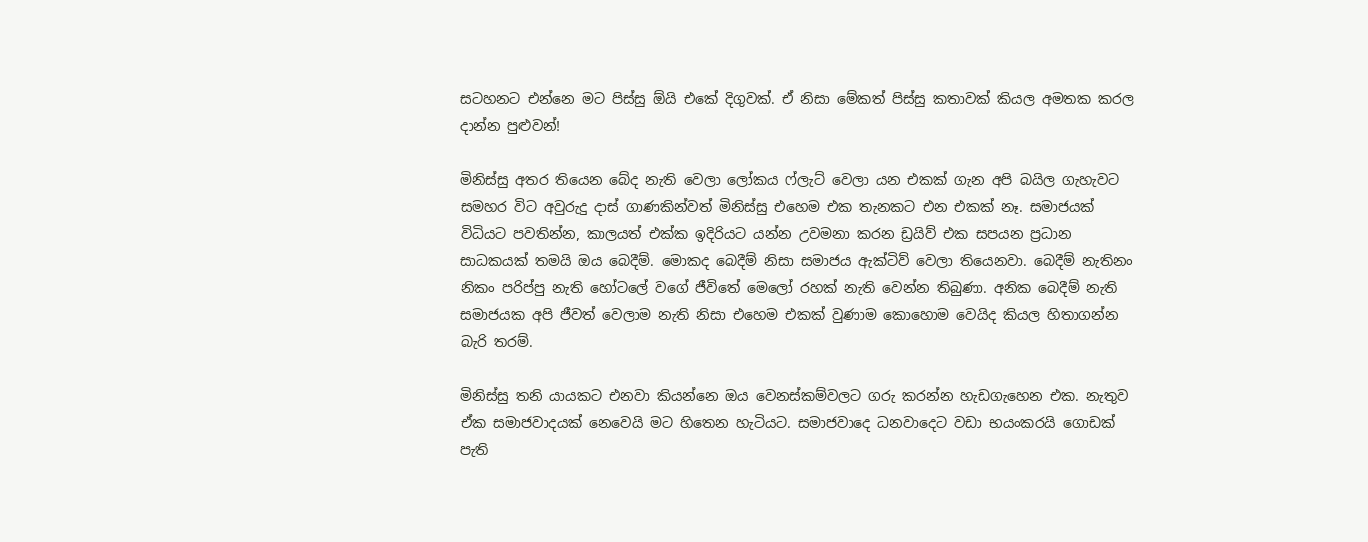සටහනට එන්නෙ මට පිස්සු ඕයි එකේ දිගුවක්. ඒ නිසා මේකත් පිස්සු කතාවක් කියල අමතක කරල දාන්න පුළුවන්!

මිනිස්සු අතර ‍තියෙන බේද නැති වෙලා ලෝකය ෆ්ලැට් වෙලා යන එකක් ගැන අපි බයිල ගැහැවට සමහර විට අවුරුදු දාස් ගාණකින්වත් මිනිස්සු එහෙම එක තැනකට එන එකක් නෑ. සමාජයක් විධියට පවතින්න, කාලයත් එක්ක ඉදිරියට යන්න උවමනා කරන ඩ්‍රයිව් එක සපයන ප්‍රධාන සාධකයක් තමයි ඔය බෙදීම්. මොකද බෙදීම් නිසා සමාජය ඇක්ටිව් වෙලා තියෙනවා. බෙදීම් නැතිනං නිකං පරිප්පු නැති හෝටලේ වගේ ජීවිතේ මෙලෝ රහක් නැති වෙන්න තිබුණා. අනික බෙදීම් නැති සමාජයක අපි ජීවත් වෙලාම නැති නිසා එහෙම එකක් වුණාම කොහොම වෙයිද කියල හිතාගන්න බැරි තරම්.

මිනිස්සු තනි යායකට එනවා කියන්නෙ ඔය වෙනස්කම්වලට ගරු කරන්න හැඩගැහෙන එක. නැතුව ඒක සමාජවාදයක් නෙවෙයි මට හිතෙන හැටියට. සමාජවාදෙ ධනවාදෙට වඩා භයංකරයි ගොඩක් පැති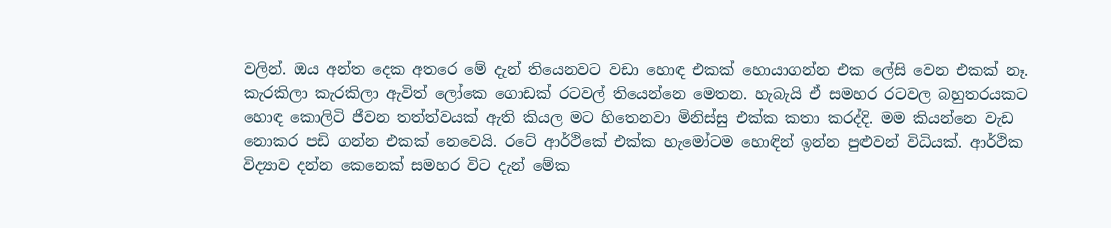වලින්. ඔය අන්ත දෙක අතරෙ මේ දැන් තියෙනවට වඩා හොඳ එකක් හොයාගන්න එක ලේසි වෙන එකක් නෑ. කැරකිලා කැරකිලා ඇවිත් ලෝකෙ ගොඩක් රටවල් තියෙන්නෙ මෙතන. හැබැයි ඒ සමහර රටවල බහුතරයකට හොඳ කොලිටි ජීවන තත්ත්වයක් ඇති කියල මට හිතෙනවා මිනිස්සු එක්ක කතා කරද්දි. මම කියන්නෙ වැඩ නොකර පඩි ගන්න එකක් නෙවෙයි. රටේ ආර්ථිකේ එක්ක හැමෝටම හොඳින් ඉන්න පුළුවන් විධියක්. ආර්ථික විද්‍යාව දන්න කෙනෙක් සමහර විට දැන් මේක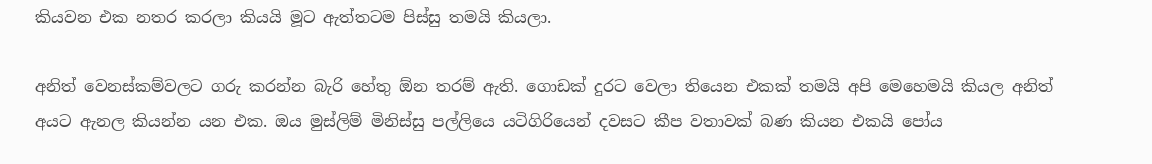කියවන එක නතර කරලා කියයි මූට ඇත්තටම පිස්සු තමයි කියලා.

අනිත් වෙනස්කම්වලට ගරු කරන්න බැරි හේතු ඕන තරම් ඇති. ගොඩක් දුරට වෙලා තියෙන එකක් තමයි අපි මෙහෙමයි කියල අනිත් අයට ඇනල කියන්න යන එක. ඔය මුස්ලිම් මිනිස්සු පල්ලියෙ යටිගිරියෙන් දවසට කීප වතාවක් බණ කියන එකයි පෝය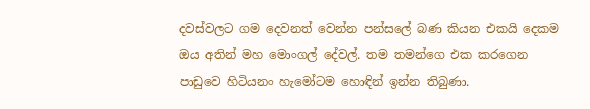දවස්වලට ගම දෙවනත් වෙන්න පන්සලේ බණ කියන එකයි දෙකම ඔය අතින් මහ මොංගල් දේවල්. තම තමන්ගෙ එක කරගෙන පාඩුවෙ හිටියනං හැමෝටම හොඳින් ඉන්න තිබුණා.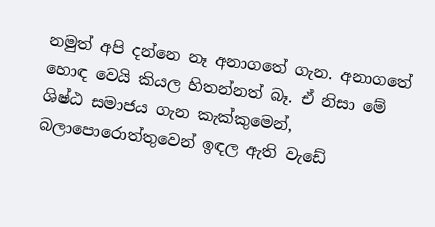නමුත් අපි දන්නෙ නෑ අනාගතේ ගැන. අනාගතේ හොඳ වෙයි කියල හිතන්නත් බෑ. ඒ නිසා මේ ශිෂ්ඨ සමාජය ගැන කැක්කුමෙන්, බලාපොරොත්තුවෙන් ඉඳල ඇති වැඩේ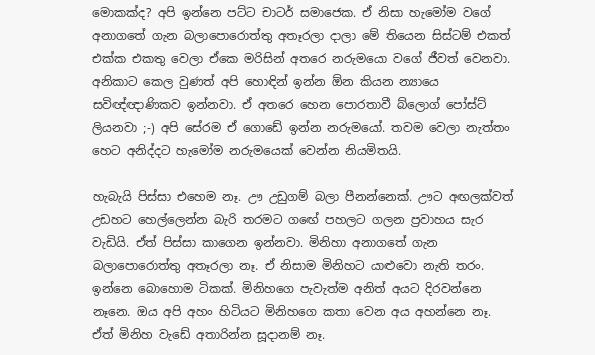මොකක්ද? අපි ඉන්නෙ පට්ට චාටර් සමාජෙක. ඒ නිසා හැමෝම වගේ අනාගතේ ගැන බලාපොරොත්තු අතෑරලා දාලා මේ තියෙන සිස්ටම් එකත් එක්ක එකතු වෙලා ඒකෙ මරිසින් අතරෙ නරුමයො වගේ ජීවත් වෙනවා. අනිකාට කෙල වුණත් අපි හොඳින් ඉන්න ඕන කියන න්‍යායෙ සවිඥ්ඥාණිකව ඉන්නවා. ඒ අතරෙ හෙන පොරතාවී බ්ලොග් පෝස්ට් ලියනවා ;-) අපි සේරම ඒ ගොඩේ ඉන්න නරුමයෝ. තවම වෙලා නැත්තං හෙට අනිද්දට හැමෝම නරුමයෙක් වෙන්න නියමිතයි.

හැබැයි පිස්සා එහෙම නෑ. ඌ උඩුගම් බලා පීනන්නෙක්. ඌට අඟලක්වත් උඩහට හෙල්ලෙන්න බැරි තරමට ග‍ඟේ පහලට ගලන ප්‍රවාහය සැර වැඩියි. ඒත් පිස්සා කාගෙන ඉන්නවා. මිනිහා අනාගතේ ගැන බලාපොරොත්තු අතෑරලා නෑ. ඒ නිසාම මිනිහට යාළුවො නැති තරං. ඉන්නෙ බොහොම ටිකක්. මිනිහගෙ පැවැත්ම අනිත් අයට දිරවන්නෙ නෑනෙ. ඔය අපි අහං හිටියට මිනිහගෙ කතා වෙන අය අහන්නෙ නෑ. ඒත් මිනිහ වැඩේ අතාරින්න සූදානම් නෑ.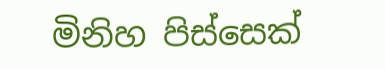මිනිහ පිස්සෙක්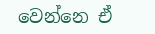වෙන්නෙ ඒ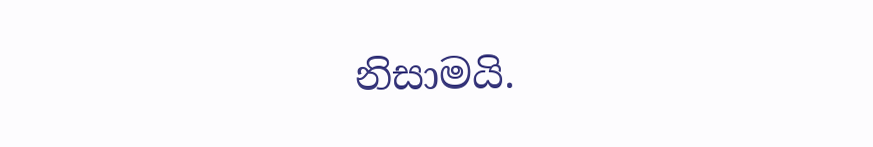නිසාමයි.